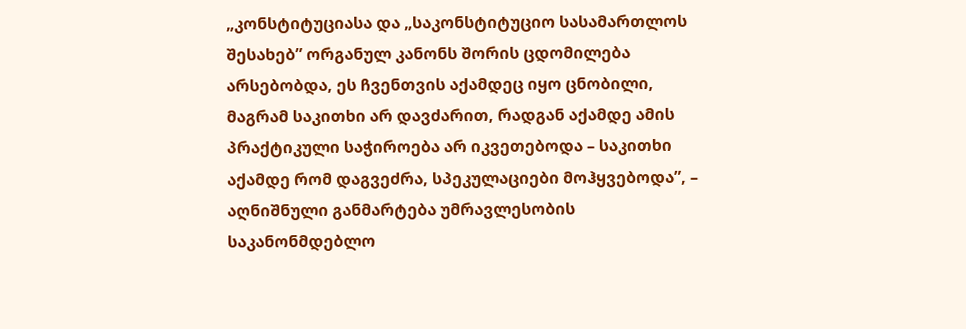„კონსტიტუციასა და „საკონსტიტუციო სასამართლოს შესახებ” ორგანულ კანონს შორის ცდომილება არსებობდა, ეს ჩვენთვის აქამდეც იყო ცნობილი, მაგრამ საკითხი არ დავძარით, რადგან აქამდე ამის პრაქტიკული საჭიროება არ იკვეთებოდა – საკითხი აქამდე რომ დაგვეძრა, სპეკულაციები მოჰყვებოდა”, – აღნიშნული განმარტება უმრავლესობის საკანონმდებლო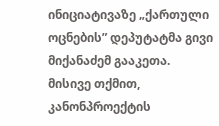ინიციატივაზე „ქართული ოცნების” დეპუტატმა გივი მიქანაძემ გააკეთა.
მისივე თქმით, კანონპროექტის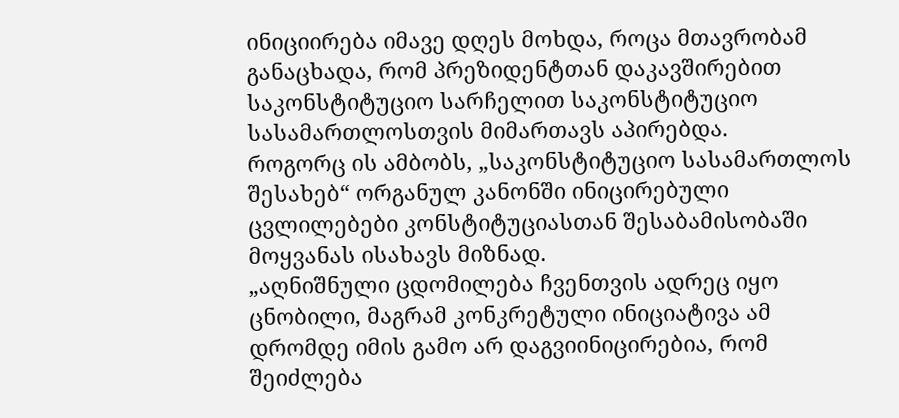ინიციირება იმავე დღეს მოხდა, როცა მთავრობამ განაცხადა, რომ პრეზიდენტთან დაკავშირებით საკონსტიტუციო სარჩელით საკონსტიტუციო სასამართლოსთვის მიმართავს აპირებდა.
როგორც ის ამბობს, „საკონსტიტუციო სასამართლოს შესახებ“ ორგანულ კანონში ინიცირებული ცვლილებები კონსტიტუციასთან შესაბამისობაში მოყვანას ისახავს მიზნად.
„აღნიშნული ცდომილება ჩვენთვის ადრეც იყო ცნობილი, მაგრამ კონკრეტული ინიციატივა ამ დრომდე იმის გამო არ დაგვიინიცირებია, რომ შეიძლება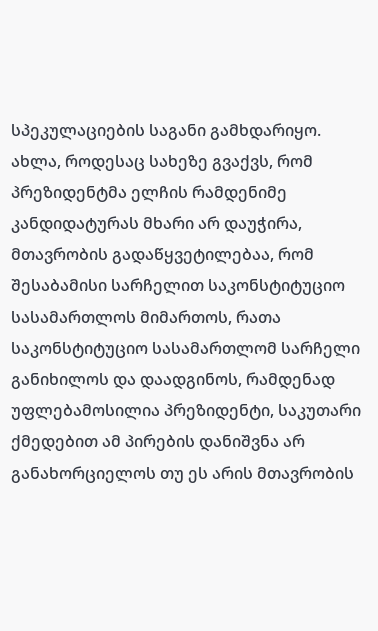სპეკულაციების საგანი გამხდარიყო.
ახლა, როდესაც სახეზე გვაქვს, რომ პრეზიდენტმა ელჩის რამდენიმე კანდიდატურას მხარი არ დაუჭირა, მთავრობის გადაწყვეტილებაა, რომ შესაბამისი სარჩელით საკონსტიტუციო სასამართლოს მიმართოს, რათა საკონსტიტუციო სასამართლომ სარჩელი განიხილოს და დაადგინოს, რამდენად უფლებამოსილია პრეზიდენტი, საკუთარი ქმედებით ამ პირების დანიშვნა არ განახორციელოს თუ ეს არის მთავრობის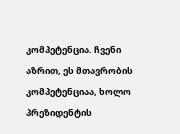კომპეტენცია. ჩვენი აზრით, ეს მთავრობის კომპეტენციაა, ხოლო პრეზიდენტის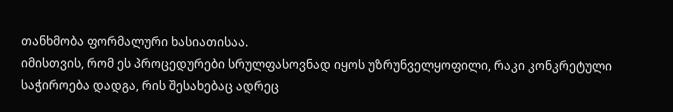თანხმობა ფორმალური ხასიათისაა.
იმისთვის, რომ ეს პროცედურები სრულფასოვნად იყოს უზრუნველყოფილი, რაკი კონკრეტული საჭიროება დადგა, რის შესახებაც ადრეც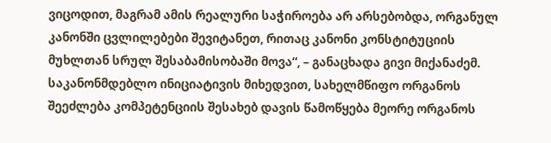ვიცოდით, მაგრამ ამის რეალური საჭიროება არ არსებობდა, ორგანულ კანონში ცვლილებები შევიტანეთ, რითაც კანონი კონსტიტუციის მუხლთან სრულ შესაბამისობაში მოვა“, – განაცხადა გივი მიქანაძემ.
საკანონმდებლო ინიციატივის მიხედვით, სახელმწიფო ორგანოს შეეძლება კომპეტენციის შესახებ დავის წამოწყება მეორე ორგანოს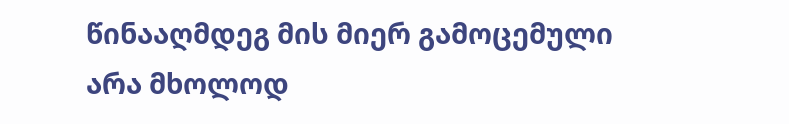წინააღმდეგ მის მიერ გამოცემული არა მხოლოდ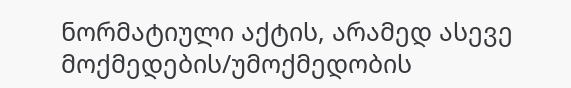ნორმატიული აქტის, არამედ ასევე მოქმედების/უმოქმედობის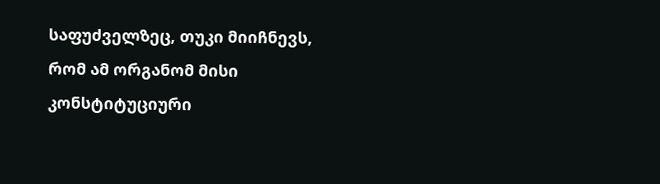საფუძველზეც, თუკი მიიჩნევს, რომ ამ ორგანომ მისი კონსტიტუციური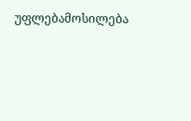უფლებამოსილება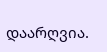დაარღვია.